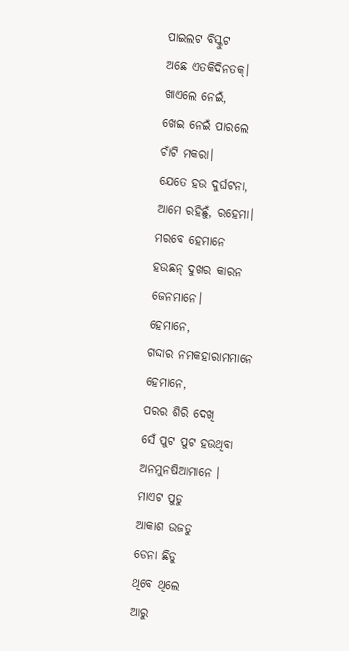ପାଇଲଟ ବିସ୍କୁଟ
ଅଛେ ଏତକିଦିନତକ୍।
ଖାଏଲେ ନେଇଁ,
ଖେଇ ନେଇଁ ପାରଲେ
ଚାଁଟି ମକରା।
ଯେତେ ହଉ ଦୁର୍ଘଟନା,
ଆମେ ରହିଛୁଁ, ରହେମା।
ମରବେ ହେମାନେ
ହଉଛନ୍ ଦୁଖର କାରନ
ଜେନମାନେ।
ହେମାନେ,
ଗଦ୍ଦାର ନମକହାରାମମାନେ
ହେମାନେ,
ପରର ଶିରି ଦେଖି
ସେଁ ପୁଟ ପୁଟ ହଉଥିବା
ଅନମୁନଷିଆମାନେ ।
ମାଏଟ ପୁଡୁ
ଆକାଶ ଉଜଡୁ
ଡେନା ଛିଡୁ
ଥିବେ ଥିଲେ
ଆରୁ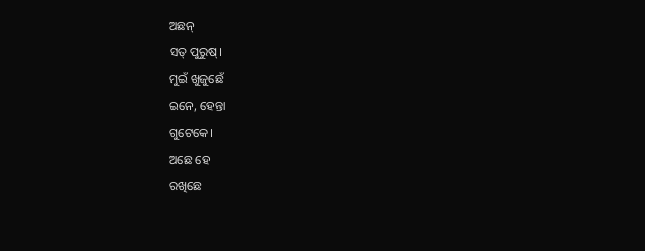ଅଛନ୍
ସତ୍ ପୁରୁଷ୍।
ମୁଇଁ ଖୁଜୁଛେଁ
ଇନେ, ହେନ୍ତା
ଗୁଟେକେ।
ଅଛେ ହେ
ରଖିଛେ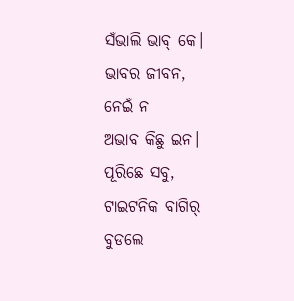ସଁଭାଲି ଭାବ୍ କେ।
ଭାବର ଜୀବନ,
ନେଇଁ ନ
ଅଭାବ କିଛୁ ଇନ।
ପୂରିଛେ ସବୁ,
ଟାଇଟନିକ ବାଗିର୍
ବୁଡଲେ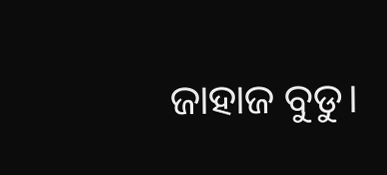ଜାହାଜ ବୁଡୁ।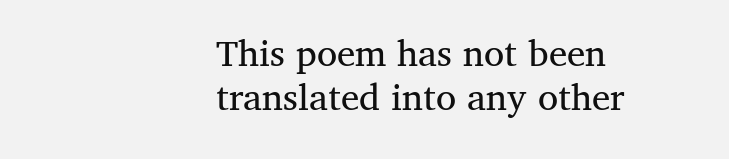This poem has not been translated into any other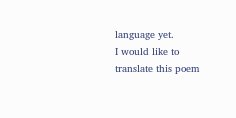language yet.
I would like to translate this poem